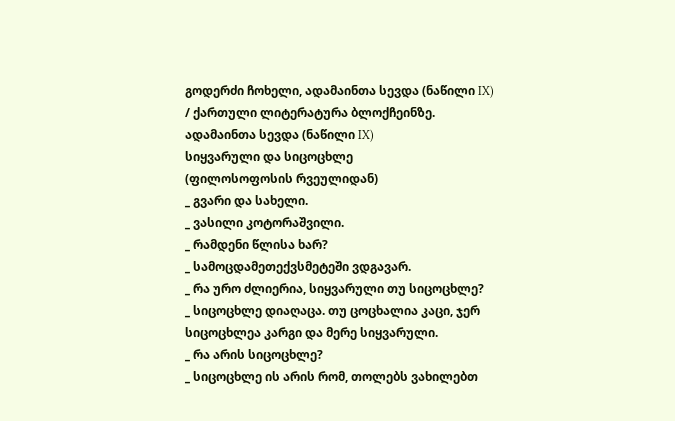გოდერძი ჩოხელი, ადამაინთა სევდა (ნაწილი IX) / ქართული ლიტერატურა ბლოქჩეინზე.
ადამაინთა სევდა (ნაწილი IX)
სიყვარული და სიცოცხლე
(ფილოსოფოსის რვეულიდან)
_ გვარი და სახელი.
_ ვასილი კოტორაშვილი.
_ რამდენი წლისა ხარ?
_ სამოცდამეთექვსმეტეში ვდგავარ.
_ რა ურო ძლიერია, სიყვარული თუ სიცოცხლე?
_ სიცოცხლე დიაღაცა. თუ ცოცხალია კაცი, ჯერ სიცოცხლეა კარგი და მერე სიყვარული.
_ რა არის სიცოცხლე?
_ სიცოცხლე ის არის რომ, თოლებს ვახილებთ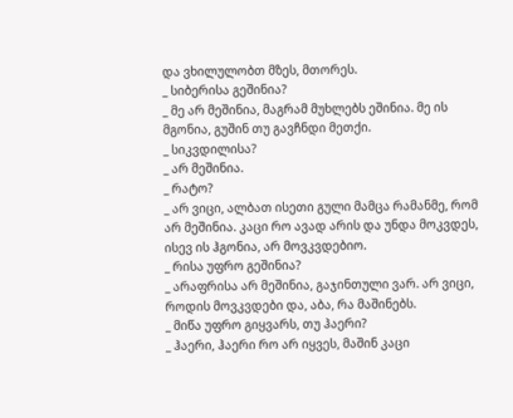და ვხილულობთ მზეს, მთორეს.
_ სიბერისა გეშინია?
_ მე არ მეშინია, მაგრამ მუხლებს ეშინია. მე ის მგონია, გუშინ თუ გავჩნდი მეთქი.
_ სიკვდილისა?
_ არ მეშინია.
_ რატო?
_ არ ვიცი, ალბათ ისეთი გული მამცა რამანმე, რომ არ მეშინია. კაცი რო ავად არის და უნდა მოკვდეს, ისევ ის ჰგონია, არ მოვკვდებიო.
_ რისა უფრო გეშინია?
_ არაფრისა არ მეშინია, გაჯინთული ვარ. არ ვიცი, როდის მოვკვდები და, აბა, რა მაშინებს.
_ მიწა უფრო გიყვარს, თუ ჰაერი?
_ ჰაერი, ჰაერი რო არ იყვეს, მაშინ კაცი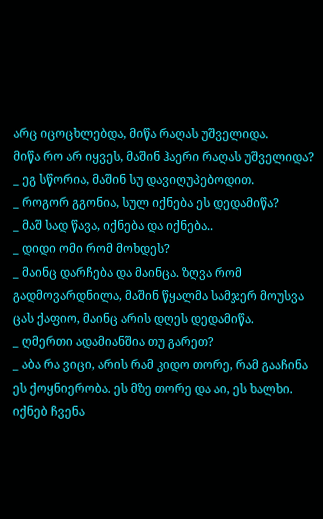არც იცოცხლებდა, მიწა რაღას უშველიდა.
მიწა რო არ იყვეს, მაშინ ჰაერი რაღას უშველიდა?
_ ეგ სწორია, მაშინ სუ დავიღუპებოდით.
_ როგორ გგონია, სულ იქნება ეს დედამიწა?
_ მაშ სად წავა, იქნება და იქნება..
_ დიდი ომი რომ მოხდეს?
_ მაინც დარჩება და მაინცა. ზღვა რომ გადმოვარდნილა, მაშინ წყალმა სამჯერ მოუსვა ცას ქაფიო, მაინც არის დღეს დედამიწა.
_ ღმერთი ადამიანშია თუ გარეთ?
_ აბა რა ვიცი, არის რამ კიდო თორე, რამ გააჩინა ეს ქოყნიერობა. ეს მზე თორე და აი, ეს ხალხი. იქნებ ჩვენა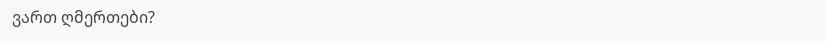ვართ ღმერთები?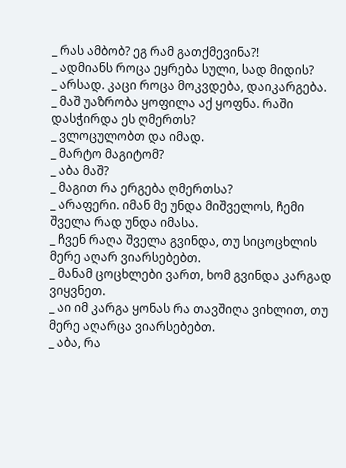_ რას ამბობ? ეგ რამ გათქმევინა?!
_ ადმიანს როცა ეყრება სული, სად მიდის?
_ არსად. კაცი როცა მოკვდება, დაიკარგება.
_ მაშ უაზრობა ყოფილა აქ ყოფნა. რაში დასჭირდა ეს ღმერთს?
_ ვლოცულობთ და იმად.
_ მარტო მაგიტომ?
_ აბა მაშ?
_ მაგით რა ერგება ღმერთსა?
_ არაფერი. იმან მე უნდა მიშველოს, ჩემი შველა რად უნდა იმასა.
_ ჩვენ რაღა შველა გვინდა, თუ სიცოცხლის მერე აღარ ვიარსებებთ.
_ მანამ ცოცხლები ვართ, ხომ გვინდა კარგად ვიყვნეთ.
_ აი იმ კარგა ყონას რა თავშიღა ვიხლით, თუ მერე აღარცა ვიარსებებთ.
_ აბა, რა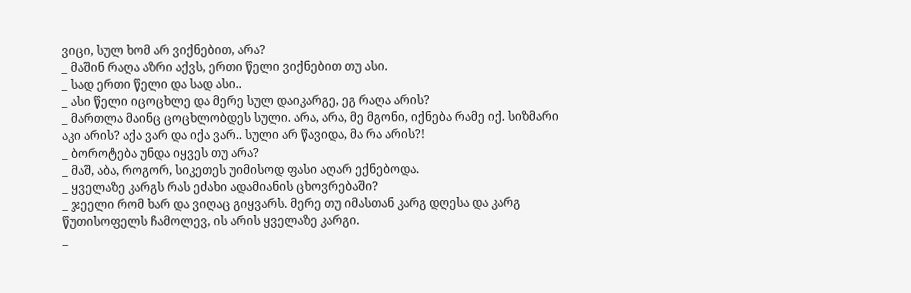ვიცი, სულ ხომ არ ვიქნებით, არა?
_ მაშინ რაღა აზრი აქვს, ერთი წელი ვიქნებით თუ ასი.
_ სად ერთი წელი და სად ასი..
_ ასი წელი იცოცხლე და მერე სულ დაიკარგე, ეგ რაღა არის?
_ მართლა მაინც ცოცხლობდეს სული. არა, არა, მე მგონი, იქნება რამე იქ. სიზმარი აკი არის? აქა ვარ და იქა ვარ.. სული არ წავიდა, მა რა არის?!
_ ბოროტება უნდა იყვეს თუ არა?
_ მაშ, აბა, როგორ, სიკეთეს უიმისოდ ფასი აღარ ექნებოდა.
_ ყველაზე კარგს რას ეძახი ადამიანის ცხოვრებაში?
_ ჯეელი რომ ხარ და ვიღაც გიყვარს. მერე თუ იმასთან კარგ დღესა და კარგ წუთისოფელს ჩამოლევ, ის არის ყველაზე კარგი.
_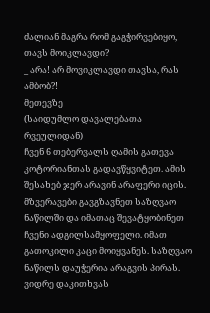ძალიან მაგრა რომ გაგჭირვებიყო, თავს მოიკლავდი?
_ არა! არ მოვიკლავდი თავსა, რას ამბობ?!
მეთევზე
(საიდუმლო დავალებათა რვეულიდან)
ჩვენ 6 თებერვალს ღამის გათევა კოტორიანთას გადავწყვიტეთ. ამის შესახებ ჯერ არავინ არაფერი იცის. მზვერავები გავგზავნეთ საზღვაო ნაწილში და იმათაც შევატყობინეთ ჩვენი ადგილსამყოფელი. იმათ გათოკილი კაცი მოიყვანეს. საზღვაო ნაწილს დაუჭერია არაგვის პირას.
ვიდრე დაკითხვას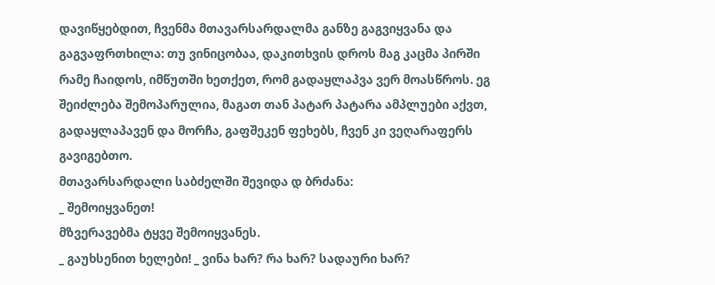დავიწყებდით, ჩვენმა მთავარსარდალმა განზე გაგვიყვანა და გაგვაფრთხილა: თუ ვინიცობაა, დაკითხვის დროს მაგ კაცმა პირში რამე ჩაიდოს, იმწუთში ხეთქეთ, რომ გადაყლაპვა ვერ მოასწროს. ეგ შეიძლება შემოპარულია, მაგათ თან პატარ პატარა ამპლუები აქვთ, გადაყლაპავენ და მორჩა, გაფშეკენ ფეხებს, ჩვენ კი ვეღარაფერს გავიგებთო.
მთავარსარდალი საბძელში შევიდა დ ბრძანა:
_ შემოიყვანეთ!
მზვერავებმა ტყვე შემოიყვანეს.
_ გაუხსენით ხელები! _ ვინა ხარ? რა ხარ? სადაური ხარ?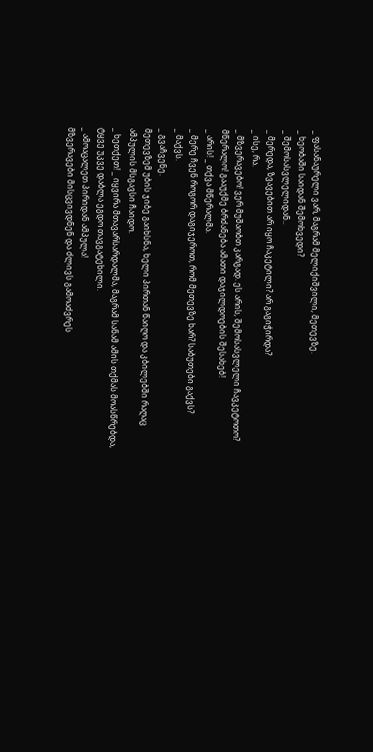_ ფასანაურელი ვარ, მაგრამ მელიქიშვილი, მეთევზე.
_ ხეობაში საიდან შემოხვედი?
_ შემოსასვლელიდან..
_ მერედა, ზვავებით არ იყო ჩაკეტილი? არ გაგიჭირდა?
_ ისე, რა.
_ მზვერავებო! ვერ მუშაობთ კარგად. ეს არის, შემოსასვლელი ჩავკეტოთო? მწერალო! გააუქმე ბრძანება ამათი დაჯილდოების შესახებ!
_ არის! _ თქვა მწერალმა.
_ მერე ჩვენ როგორ დაგიჯეროთ, რომ მეთევზე ხარ? საბუთები გაქვს?
_ მაქვს.
_ გვაჩვენე.
მეთევზემ უბის ჯიბე გაიხსნა, ხელი პირთან წაიღო და კბილებში რაღაც ამპულის მსგავსი ჩაიდო.
_ ხეთქეთ! _ იყვირა მთავარსარდალმა, მაგრამ სანამ ამის თქმას მოასწრებდა, ტყვე უკვე დაბლა ეგდო თავგატეხილი.
_ ამოაცალეთ პირიდან ამპულა!
მზვერავები მისცვივდნენ და ძლივს გამოაძვრეს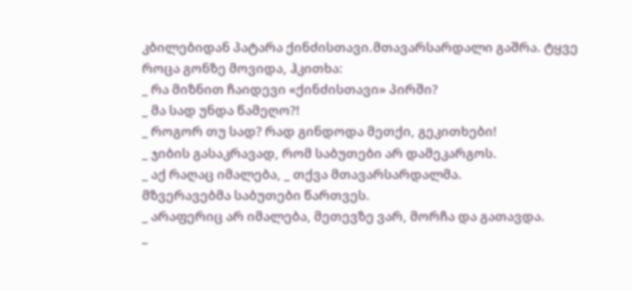კბილებიდან პატარა ქინძისთავი.მთავარსარდალი გაშრა. ტყვე როცა გონზე მოვიდა, ჰკითხა:
_ რა მიზნით ჩაიდევი «ქინძისთავი» პირში?
_ მა სად უნდა წამეღო?!
_ როგორ თუ სად? რად გინდოდა მეთქი, გეკითხები!
_ ჯიბის გასაკრავად, რომ საბუთები არ დამეკარგოს.
_ აქ რაღაც იმალება, _ თქვა მთავარსარდალმა.
მზვერავებმა საბუთები წართვეს.
_ არაფერიც არ იმალება, მეთევზე ვარ, მორჩა და გათავდა.
_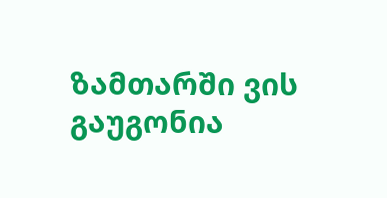ზამთარში ვის გაუგონია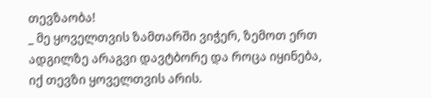თევზაობა!
_ მე ყოველთვის ზამთარში ვიჭერ, ზემოთ ერთ ადგილზე არაგვი დავტბორე და როცა იყინება, იქ თევზი ყოველთვის არის.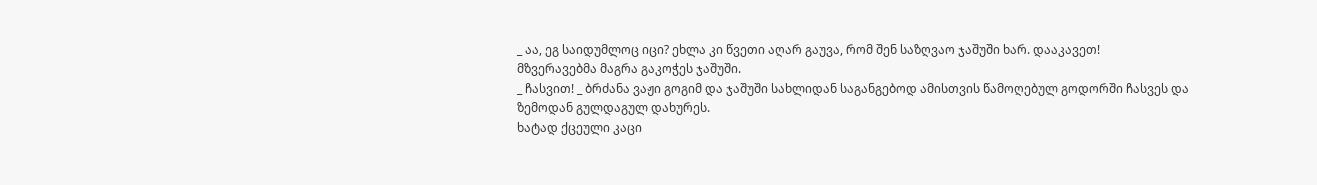_ აა, ეგ საიდუმლოც იცი? ეხლა კი წვეთი აღარ გაუვა, რომ შენ საზღვაო ჯაშუში ხარ. დააკავეთ!
მზვერავებმა მაგრა გაკოჭეს ჯაშუში.
_ ჩასვით! _ ბრძანა ვაჟი გოგიმ და ჯაშუში სახლიდან საგანგებოდ ამისთვის წამოღებულ გოდორში ჩასვეს და ზემოდან გულდაგულ დახურეს.
ხატად ქცეული კაცი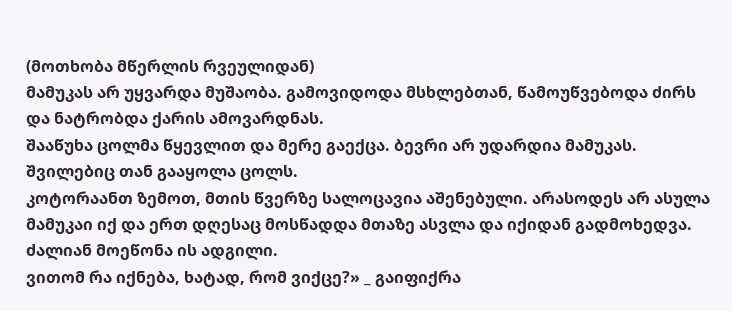(მოთხობა მწერლის რვეულიდან)
მამუკას არ უყვარდა მუშაობა. გამოვიდოდა მსხლებთან, წამოუწვებოდა ძირს და ნატრობდა ქარის ამოვარდნას.
შააწუხა ცოლმა წყევლით და მერე გაექცა. ბევრი არ უდარდია მამუკას. შვილებიც თან გააყოლა ცოლს.
კოტორაანთ ზემოთ, მთის წვერზე სალოცავია აშენებული. არასოდეს არ ასულა მამუკაი იქ და ერთ დღესაც მოსწადდა მთაზე ასვლა და იქიდან გადმოხედვა. ძალიან მოეწონა ის ადგილი.
ვითომ რა იქნება, ხატად, რომ ვიქცე?» _ გაიფიქრა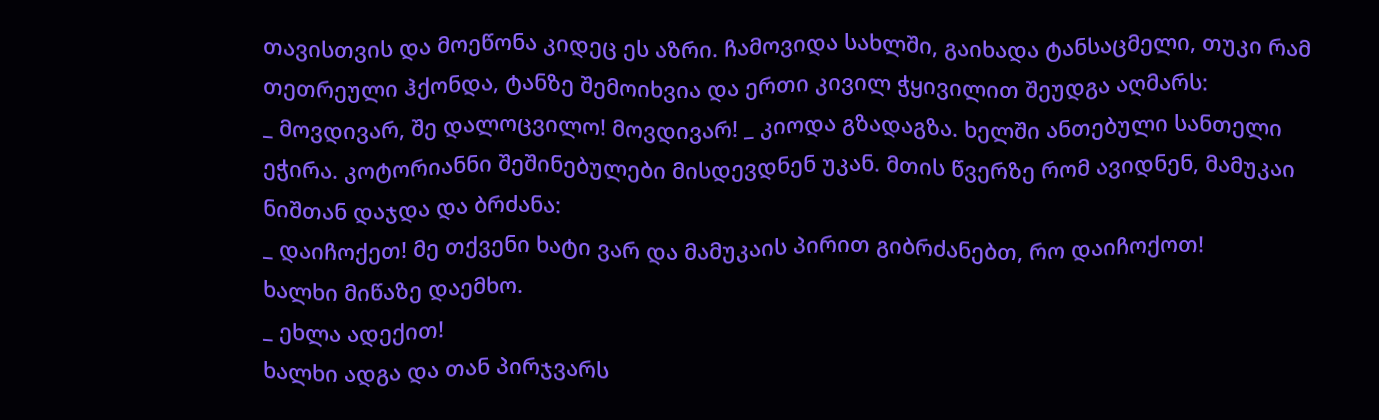თავისთვის და მოეწონა კიდეც ეს აზრი. ჩამოვიდა სახლში, გაიხადა ტანსაცმელი, თუკი რამ თეთრეული ჰქონდა, ტანზე შემოიხვია და ერთი კივილ ჭყივილით შეუდგა აღმარს:
_ მოვდივარ, შე დალოცვილო! მოვდივარ! _ კიოდა გზადაგზა. ხელში ანთებული სანთელი ეჭირა. კოტორიანნი შეშინებულები მისდევდნენ უკან. მთის წვერზე რომ ავიდნენ, მამუკაი ნიშთან დაჯდა და ბრძანა:
_ დაიჩოქეთ! მე თქვენი ხატი ვარ და მამუკაის პირით გიბრძანებთ, რო დაიჩოქოთ!
ხალხი მიწაზე დაემხო.
_ ეხლა ადექით!
ხალხი ადგა და თან პირჯვარს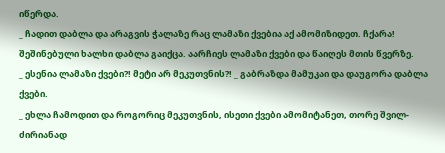იწერდა.
_ ჩადით დაბლა და არაგვის ჭალაზე რაც ლამაზი ქვებია აქ ამომიზიდეთ. ჩქარა!
შეშინებული ხალხი დაბლა გაიქცა. აარჩიეს ლამაზი ქვები და წაიღეს მთის წვერზე.
_ ესენია ლამაზი ქვები?! მეტი არ მეკუთვნის?! _ გაბრაზდა მამუკაი და დაუგორა დაბლა ქვები.
_ ეხლა ჩამოდით და როგორიც მეკუთვნის, ისეთი ქვები ამომიტანეთ, თორე შვილ-ძირიანად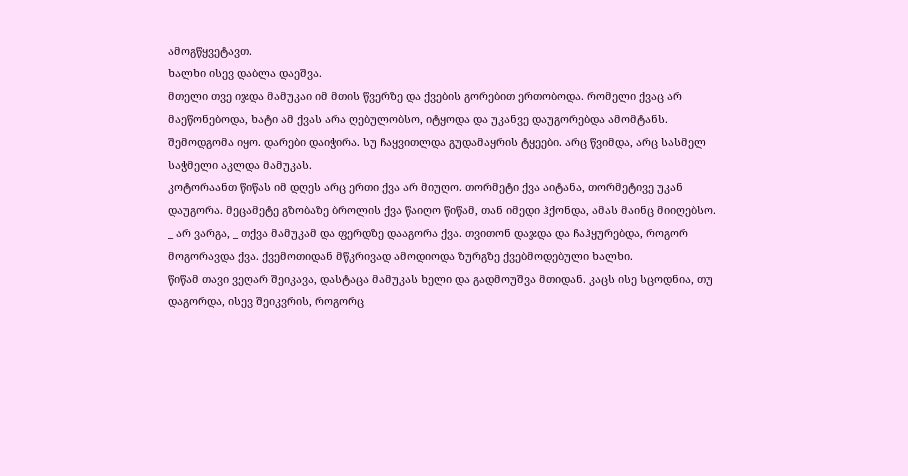ამოგწყვეტავთ.
ხალხი ისევ დაბლა დაეშვა.
მთელი თვე იჯდა მამუკაი იმ მთის წვერზე და ქვების გორებით ერთობოდა. რომელი ქვაც არ მაეწონებოდა, ხატი ამ ქვას არა ღებულობსო, იტყოდა და უკანვე დაუგორებდა ამომტანს.
შემოდგომა იყო. დარები დაიჭირა. სუ ჩაყვითლდა გუდამაყრის ტყეები. არც წვიმდა, არც სასმელ საჭმელი აკლდა მამუკას.
კოტორაანთ წიწას იმ დღეს არც ერთი ქვა არ მიუღო. თორმეტი ქვა აიტანა, თორმეტივე უკან დაუგორა. მეცამეტე გზობაზე ბროლის ქვა წაიღო წიწამ, თან იმედი ჰქონდა, ამას მაინც მიიღებსო.
_ არ ვარგა, _ თქვა მამუკამ და ფერდზე დააგორა ქვა. თვითონ დაჯდა და ჩაჰყურებდა, როგორ მოგორავდა ქვა. ქვემოთიდან მწკრივად ამოდიოდა ზურგზე ქვებმოდებული ხალხი.
წიწამ თავი ვეღარ შეიკავა, დასტაცა მამუკას ხელი და გადმოუშვა მთიდან. კაცს ისე სცოდნია, თუ დაგორდა, ისევ შეიკვრის, როგორც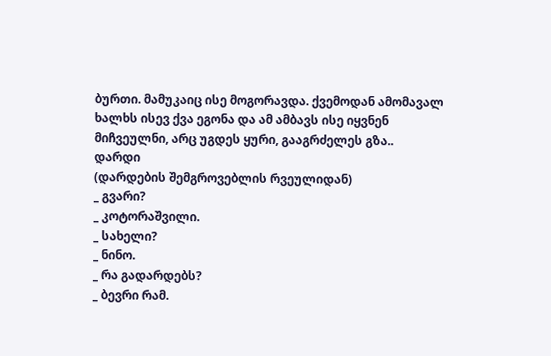ბურთი. მამუკაიც ისე მოგორავდა. ქვემოდან ამომავალ ხალხს ისევ ქვა ეგონა და ამ ამბავს ისე იყვნენ მიჩვეულნი, არც უგდეს ყური, გააგრძელეს გზა..
დარდი
(დარდების შემგროვებლის რვეულიდან)
_ გვარი?
_ კოტორაშვილი.
_ სახელი?
_ ნინო.
_ რა გადარდებს?
_ ბევრი რამ.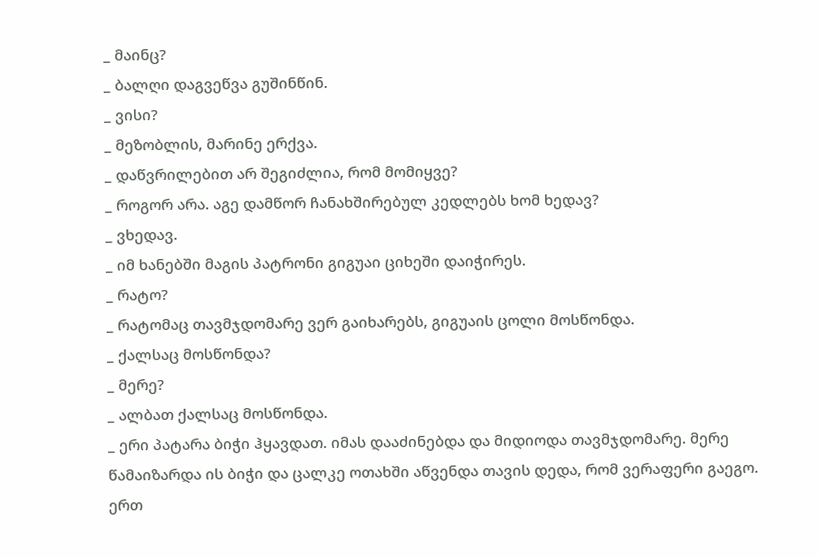_ მაინც?
_ ბალღი დაგვეწვა გუშინწინ.
_ ვისი?
_ მეზობლის, მარინე ერქვა.
_ დაწვრილებით არ შეგიძლია, რომ მომიყვე?
_ როგორ არა. აგე დამწორ ჩანახშირებულ კედლებს ხომ ხედავ?
_ ვხედავ.
_ იმ ხანებში მაგის პატრონი გიგუაი ციხეში დაიჭირეს.
_ რატო?
_ რატომაც თავმჯდომარე ვერ გაიხარებს, გიგუაის ცოლი მოსწონდა.
_ ქალსაც მოსწონდა?
_ მერე?
_ ალბათ ქალსაც მოსწონდა.
_ ერი პატარა ბიჭი ჰყავდათ. იმას დააძინებდა და მიდიოდა თავმჯდომარე. მერე წამაიზარდა ის ბიჭი და ცალკე ოთახში აწვენდა თავის დედა, რომ ვერაფერი გაეგო. ერთ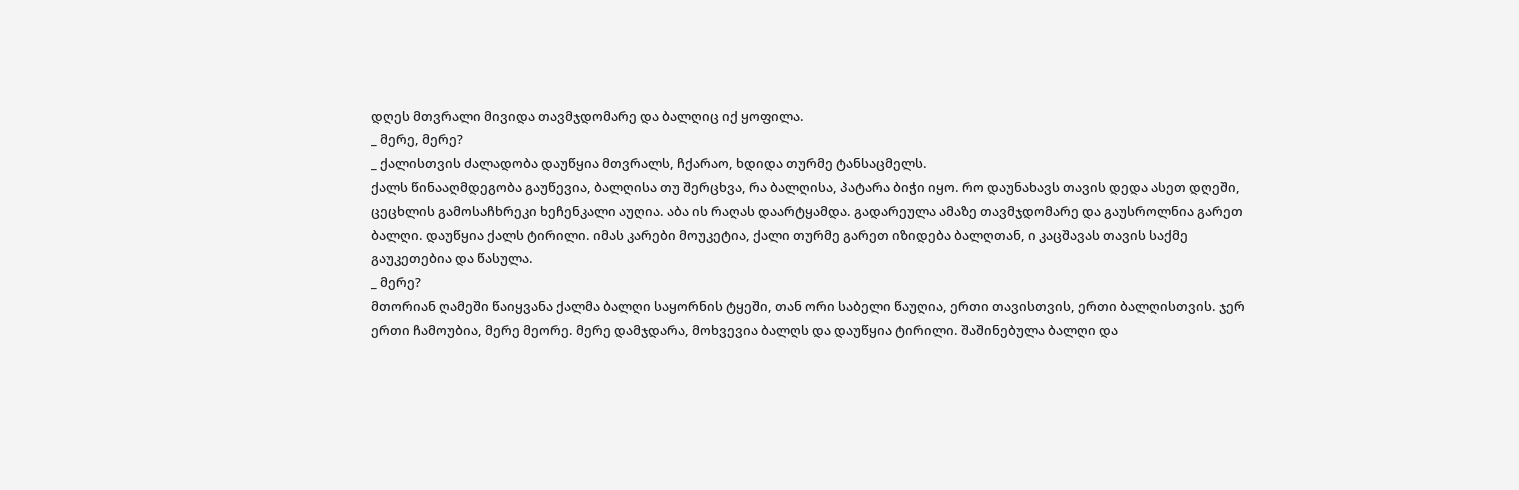დღეს მთვრალი მივიდა თავმჯდომარე და ბალღიც იქ ყოფილა.
_ მერე, მერე?
_ ქალისთვის ძალადობა დაუწყია მთვრალს, ჩქარაო, ხდიდა თურმე ტანსაცმელს.
ქალს წინააღმდეგობა გაუწევია, ბალღისა თუ შერცხვა, რა ბალღისა, პატარა ბიჭი იყო. რო დაუნახავს თავის დედა ასეთ დღეში, ცეცხლის გამოსაჩხრეკი ხეჩენკალი აუღია. აბა ის რაღას დაარტყამდა. გადარეულა ამაზე თავმჯდომარე და გაუსროლნია გარეთ ბალღი. დაუწყია ქალს ტირილი. იმას კარები მოუკეტია, ქალი თურმე გარეთ იზიდება ბალღთან, ი კაცშავას თავის საქმე გაუკეთებია და წასულა.
_ მერე?
მთორიან ღამეში წაიყვანა ქალმა ბალღი საყორნის ტყეში, თან ორი საბელი წაუღია, ერთი თავისთვის, ერთი ბალღისთვის. ჯერ ერთი ჩამოუბია, მერე მეორე. მერე დამჯდარა, მოხვევია ბალღს და დაუწყია ტირილი. შაშინებულა ბალღი და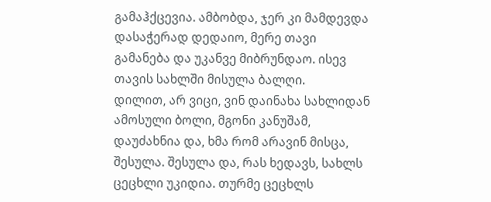გამაჰქცევია. ამბობდა, ჯერ კი მამდევდა დასაჭერად დედაიო, მერე თავი გამანება და უკანვე მიბრუნდაო. ისევ თავის სახლში მისულა ბალღი.
დილით, არ ვიცი, ვინ დაინახა სახლიდან ამოსული ბოლი, მგონი კანუშამ, დაუძახნია და, ხმა რომ არავინ მისცა, შესულა. შესულა და, რას ხედავს, სახლს ცეცხლი უკიდია. თურმე ცეცხლს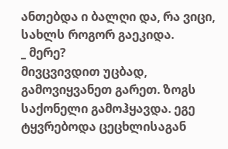ანთებდა ი ბალღი და, რა ვიცი, სახლს როგორ გაეკიდა.
_ მერე?
მივცვივდით უცბად, გამოვიყვანეთ გარეთ. ზოგს საქონელი გამოჰყავდა. ეგე ტყვრებოდა ცეცხლისაგან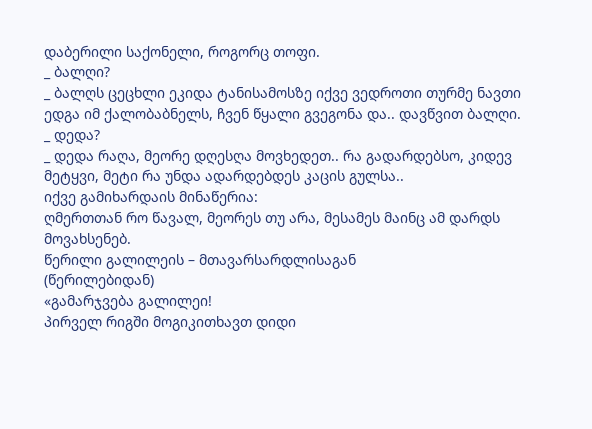დაბერილი საქონელი, როგორც თოფი.
_ ბალღი?
_ ბალღს ცეცხლი ეკიდა ტანისამოსზე იქვე ვედროთი თურმე ნავთი ედგა იმ ქალობაბნელს, ჩვენ წყალი გვეგონა და.. დავწვით ბალღი.
_ დედა?
_ დედა რაღა, მეორე დღესღა მოვხედეთ.. რა გადარდებსო, კიდევ მეტყვი, მეტი რა უნდა ადარდებდეს კაცის გულსა..
იქვე გამიხარდაის მინაწერია:
ღმერთთან რო წავალ, მეორეს თუ არა, მესამეს მაინც ამ დარდს მოვახსენებ.
წერილი გალილეის – მთავარსარდლისაგან
(წერილებიდან)
«გამარჯვება გალილეი!
პირველ რიგში მოგიკითხავთ დიდი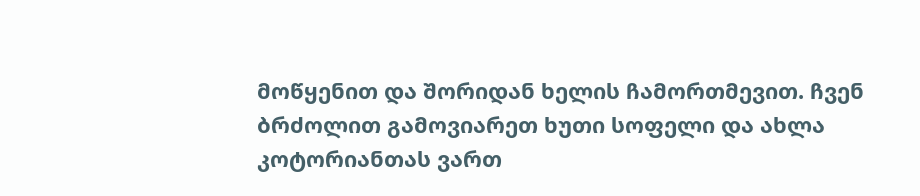მოწყენით და შორიდან ხელის ჩამორთმევით. ჩვენ ბრძოლით გამოვიარეთ ხუთი სოფელი და ახლა კოტორიანთას ვართ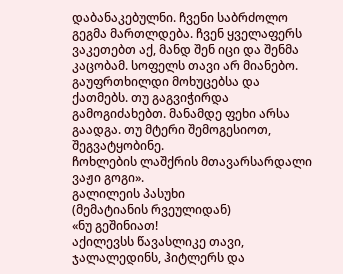დაბანაკებულნი. ჩვენი საბრძოლო გეგმა მართლდება. ჩვენ ყველაფერს ვაკეთებთ აქ, მანდ შენ იცი და შენმა კაცობამ. სოფელს თავი არ მიანებო. გაუფრთხილდი მოხუცებსა და ქათმებს. თუ გაგვიჭირდა გამოგიძახებთ. მანამდე ფეხი არსა გაადგა. თუ მტერი შემოგესიოთ, შეგვატყობინე.
ჩოხლების ლაშქრის მთავარსარდალი
ვაჟი გოგი».
გალილეის პასუხი
(მემატიანის რვეულიდან)
«ნუ გეშინიათ!
აქილევსს წავასლიკე თავი, ჯალალედინს, ჰიტლერს და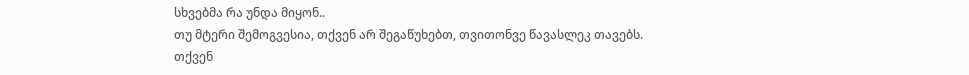სხვებმა რა უნდა მიყონ..
თუ მტერი შემოგვესია, თქვენ არ შეგაწუხებთ, თვითონვე წავასლეკ თავებს.
თქვენ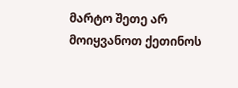მარტო შეთე არ მოიყვანოთ ქეთინოს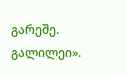გარეშე.
გალილეი».